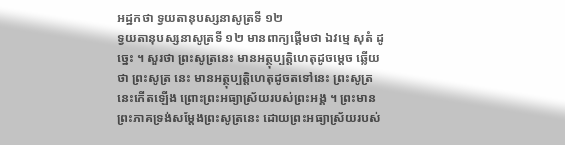អដ្ឋកថា ទ្វយតានុបស្សនាសូត្រទី ១២
ទ្វយតានុបស្សនាសូត្រទី ១២ មានពាក្យផ្តើមថា ឯវម្មេ សុតំ ដូច្នេះ ។ សួរថា ព្រះសូត្រនេះ មានអត្ថុប្បត្តិហេតុដូចម្តេច ឆ្លើយថា ព្រះសូត្រ នេះ មានអត្ថុប្បត្តិហេតុដូចតទៅនេះ ព្រះសូត្រនេះកើតឡើង ព្រោះព្រះអធ្យាស្រ័យរបស់ព្រះអង្គ ។ ព្រះមាន ព្រះភាគទ្រង់សម្តែងព្រះសូត្រនេះ ដោយព្រះអធ្យាស្រ័យរបស់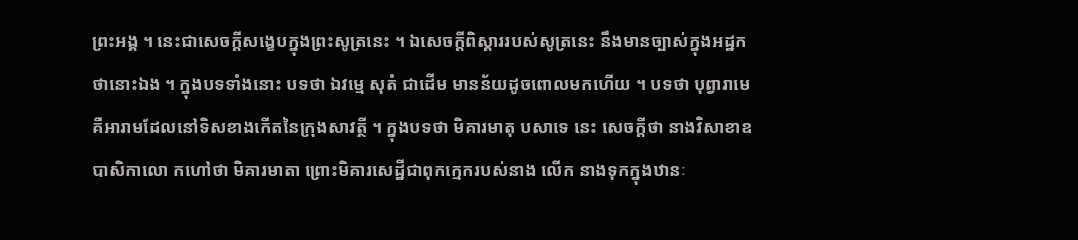ព្រះអង្គ ។ នេះជាសេចក្តីសង្ខេបក្នុងព្រះសូត្រនេះ ។ ឯសេចក្តីពិស្តាររបស់សូត្រនេះ នឹងមានច្បាស់ក្នុងអដ្ឋកថានោះឯង ។ ក្នុងបទទាំងនោះ បទថា ឯវម្មេ សុតំ ជាដើម មានន័យដូចពោលមកហើយ ។ បទថា បុព្វារាមេ គឺអារាមដែលនៅទិសខាងកើតនៃក្រុងសាវត្ថី ។ ក្នុងបទថា មិគារមាតុ បសាទេ នេះ សេចក្តីថា នាងវិសាខាឧបាសិកាលោ កហៅថា មិគារមាតា ព្រោះមិគារសេដ្ឋីជាពុកក្មេករបស់នាង លើក នាងទុកក្នុងឋានៈ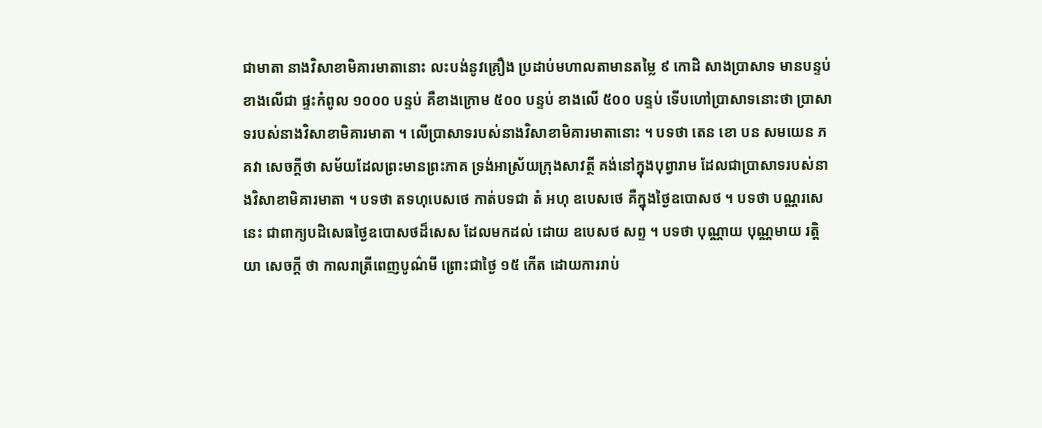ជាមាតា នាងវិសាខាមិគារមាតានោះ លះបង់នូវគ្រឿង ប្រដាប់មហាលតាមានតម្លៃ ៩ កោដិ សាងប្រាសាទ មានបន្ទប់ខាងលើជា ផ្ទះកំពូល ១០០០ បន្ទប់ គឺខាងក្រោម ៥០០ បន្ទប់ ខាងលើ ៥០០ បន្ទប់ ទើបហៅប្រាសាទនោះថា ប្រាសាទរបស់នាងវិសាខាមិគារមាតា ។ លើប្រាសាទរបស់នាងវិសាខាមិគារមាតានោះ ។ បទថា តេន ខោ បន សមយេន ភគវា សេចក្តីថា សម័យដែលព្រះមានព្រះភាគ ទ្រង់អាស្រ័យក្រុងសាវត្ថី គង់នៅក្នុងបុព្វារាម ដែលជាប្រាសាទរបស់នាងវិសាខាមិគារមាតា ។ បទថា តទហុបេសថេ កាត់បទជា តំ អហុ ឧបេសថេ គឺក្នុងថ្ងៃឧបោសថ ។ បទថា បណ្ណរសេ នេះ ជាពាក្យបដិសេធថ្ងៃឧបោសថដ៏សេស ដែលមកដល់ ដោយ ឧបេសថ សព្ទ ។ បទថា បុណ្ណាយ បុណ្ណមាយ រត្តិយា សេចក្តី ថា កាលរាត្រីពេញបូណ៌មី ព្រោះជាថ្ងៃ ១៥ កើត ដោយការរាប់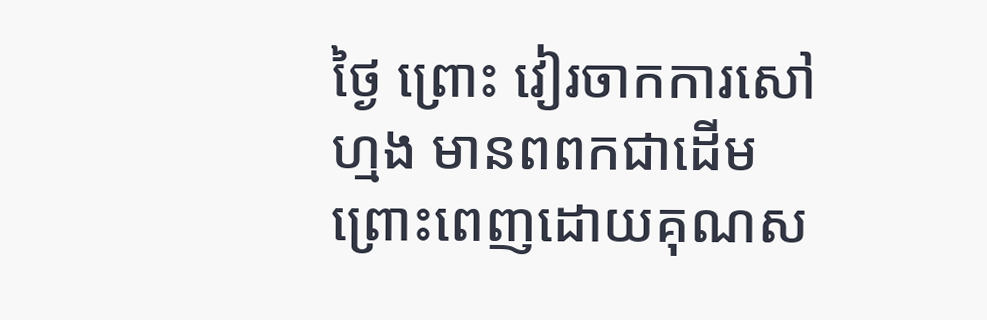ថ្ងៃ ព្រោះ វៀរចាកការសៅហ្មង មានពពកជាដើម ព្រោះពេញដោយគុណស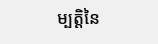ម្បត្តិនៃ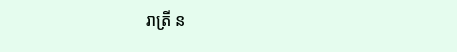រាត្រី ន